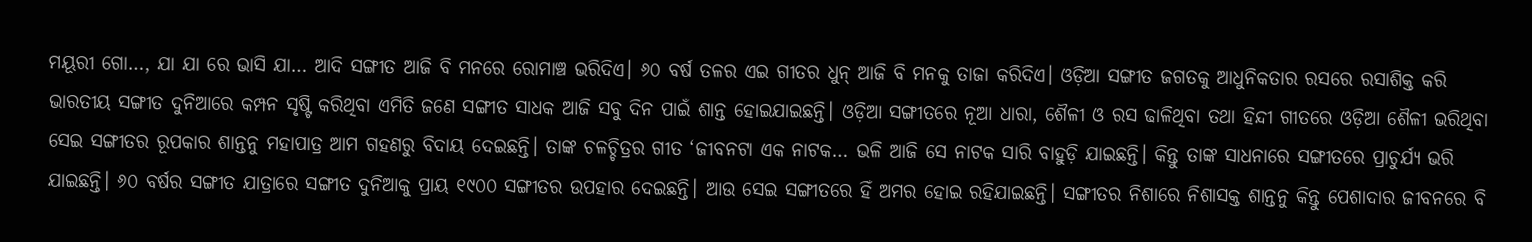ମୟୂରୀ ଗୋ…, ଯା ଯା ରେ ଭାସି ଯା… ଆଦି ସଙ୍ଗୀତ ଆଜି ବି ମନରେ ରୋମାଞ୍ଚ ଭରିଦିଏ। ୬୦ ବର୍ଷ ତଳର ଏଇ ଗୀତର ଧୁନ୍ ଆଜି ବି ମନକୁ ତାଜା କରିଦିଏ। ଓଡ଼ିଆ ସଙ୍ଗୀତ ଜଗତକୁ ଆଧୁନିକତାର ରସରେ ରସାଶିକ୍ତ କରି ଭାରତୀୟ ସଙ୍ଗୀତ ଦୁନିଆରେ କମ୍ପନ ସୃଷ୍ଟି କରିଥିବା ଏମିତି ଜଣେ ସଙ୍ଗୀତ ସାଧକ ଆଜି ସବୁ ଦିନ ପାଇଁ ଶାନ୍ତ ହୋଇଯାଇଛନ୍ତି। ଓଡ଼ିଆ ସଙ୍ଗୀତରେ ନୂଆ ଧାରା, ଶୈଳୀ ଓ ରସ ଢାଳିଥିବା ତଥା ହିନ୍ଦୀ ଗୀତରେ ଓଡ଼ିଆ ଶୈଳୀ ଭରିଥିବା ସେଇ ସଙ୍ଗୀତର ରୂପକାର ଶାନ୍ତନୁ ମହାପାତ୍ର ଆମ ଗହଣରୁ ବିଦାୟ ଦେଇଛନ୍ତି। ତାଙ୍କ ଚଳଚ୍ଚିତ୍ରର ଗୀତ ‘ଜୀବନଟା ଏକ ନାଟକ… ଭଳି ଆଜି ସେ ନାଟକ ସାରି ବାହୁଡ଼ି ଯାଇଛନ୍ତି। କିନ୍ତୁ ତାଙ୍କ ସାଧନାରେ ସଙ୍ଗୀତରେ ପ୍ରାଚୁର୍ଯ୍ୟ ଭରି ଯାଇଛନ୍ତି। ୬୦ ବର୍ଷର ସଙ୍ଗୀତ ଯାତ୍ରାରେ ସଙ୍ଗୀତ ଦୁନିଆକୁ ପ୍ରାୟ ୧୯୦୦ ସଙ୍ଗୀତର ଉପହାର ଦେଇଛନ୍ତି। ଆଉ ସେଇ ସଙ୍ଗୀତରେ ହିଁ ଅମର ହୋଇ ରହିଯାଇଛନ୍ତି। ସଙ୍ଗୀତର ନିଶାରେ ନିଶାସକ୍ତ ଶାନ୍ତନୁ କିନ୍ତୁ ପେଶାଦାର ଜୀବନରେ ବି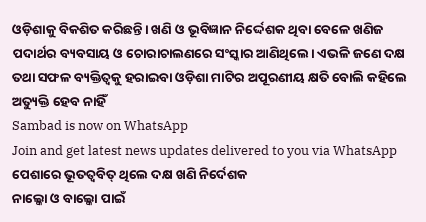ଓଡ଼ିଶାକୁ ବିକଶିତ କରିଛନ୍ତି। ଖଣି ଓ ଭୂବିଜ୍ଞାନ ନିର୍ଦ୍ଦେଶକ ଥିବା ବେଳେ ଖଣିଜ ପଦାର୍ଥର ବ୍ୟବସାୟ ଓ ଚୋରାଚାଲଣରେ ସଂସ୍କାର ଆଣିଥିଲେ। ଏଭଳି ଜଣେ ଦକ୍ଷ ତଥା ସଫଳ ବ୍ୟକ୍ତିତ୍ବକୁ ହରାଇବା ଓଡ଼ିଶା ମାଟିର ଅପୂରଣୀୟ କ୍ଷତି ବୋଲି କହିଲେ ଅତ୍ୟୁକ୍ତି ହେବ ନାହିଁ
Sambad is now on WhatsApp
Join and get latest news updates delivered to you via WhatsApp
ପେଶାରେ ଭୂତତ୍ବବିତ୍ ଥିଲେ ଦକ୍ଷ ଖଣି ନିର୍ଦେଶକ
ନାଲ୍କୋ ଓ ବାଲ୍କୋ ପାଇଁ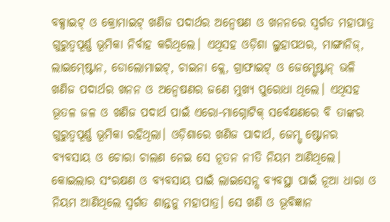ବକ୍ସାଇଟ୍ ଓ କ୍ରୋମାଇଟ୍ ଖଣିଜ ପଦାର୍ଥର ଅନ୍ବେଷଣ ଓ ଖନନରେ ସ୍ବର୍ଗତ ମହାପାତ୍ର ଗୁରୁତ୍ବପୂର୍ଣ୍ଣ ଭୂମିକା ନିର୍ବାହ କରିଥିଲେ। ଏଥିସହ ଓଡ଼ିଶା ଲୁହାପଥର, ମାଙ୍ଗାନିଜ୍, ଲାଇମ୍ଷ୍ଟୋନ, ଡୋଲୋମାଇଟ୍, ଚାଇନା କ୍ଲେ, ଗ୍ରାଫାଇଟ୍ ଓ ଜେମ୍ସ୍ଷ୍ଟୋନ୍ ଭଳି ଖଣିଜ ପଦାର୍ଥର ଖନନ ଓ ଅନ୍ବେଷଣର ଜଣେ ମୁଖ୍ୟ ପୁରୋଧା ଥିଲେ। ଏଥିସହ ଭୂତଳ ଜଳ ଓ ଖଣିଜ ପଦାର୍ଥ ପାଇଁ ଏରୋ-ମାଗ୍ନୋଟିକ୍ ସର୍ବେକ୍ଷଣରେ ବି ତାଙ୍କର ଗୁରୁତ୍ବପୂର୍ଣ୍ଣ ଭୂମିକା ରହିଥିଲା। ଓଡ଼ିଶାରେ ଖଣିଜ ପାଦାର୍ଥ, ଜେମ୍ସ୍ ଷ୍ଟୋନର ବ୍ୟବସାୟ ଓ ଚୋରା ଚାଲଣ ନେଇ ସେ ନୂତନ ନୀତି ନିୟମ ଆଣିଥିଲେ। କୋଇଲାର ସଂରକ୍ଷଣ ଓ ବ୍ୟବସାୟ ପାଇଁ ଲାଇସେନ୍ସ ବ୍ୟବସ୍ଥା ପାଇଁ ନୂଆ ଧାରା ଓ ନିୟମ ଆଣିଥିଲେ ସ୍ବର୍ଗତ ଶାନ୍ତନୁ ମହାପାତ୍ର। ସେ ଖଣି ଓ ଭୂବିଜ୍ଞାନ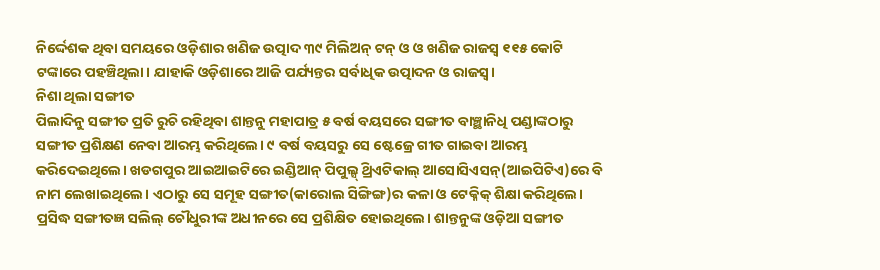ନିର୍ଦ୍ଦେଶକ ଥିବା ସମୟରେ ଓଡ଼ିଶାର ଖଣିଜ ଉତ୍ପାଦ ୩୯ ମିଲିଅନ୍ ଟନ୍ ଓ ଓ ଖଣିଜ ରାଜସ୍ବ ୧୧୫ କୋଟି ଟଙ୍କାରେ ପହଞ୍ଚିଥିଲା। ଯାହାକି ଓଡ଼ିଶାରେ ଆଜି ପର୍ଯ୍ୟନ୍ତର ସର୍ବାଧିକ ଉତ୍ପାଦନ ଓ ରାଜସ୍ବ।
ନିଶା ଥିଲା ସଙ୍ଗୀତ
ପିଲାଦିନୁ ସଙ୍ଗୀତ ପ୍ରତି ରୁଚି ରହିଥିବା ଶାନ୍ତନୁ ମହାପାତ୍ର ୫ ବର୍ଷ ବୟସରେ ସଙ୍ଗୀତ ବାଞ୍ଛାନିଧି ପଣ୍ଡାଙ୍କଠାରୁ ସଙ୍ଗୀତ ପ୍ରଶିକ୍ଷଣ ନେବା ଆରମ୍ଭ କରିଥିଲେ। ୯ ବର୍ଷ ବୟସରୁ ସେ ଷ୍ଟେଜ୍ରେ ଗୀତ ଗାଇବା ଆରମ୍ଭ କରିଦେଇଥିଲେ। ଖଡଗପୁର ଆଇଆଇଟିରେ ଇଣ୍ଡିଆନ୍ ପିପୁଲ୍ସ୍ ଥ୍ରିଏଟିକାଲ୍ ଆସୋସିଏସନ୍(ଆଇପିଟିଏ)ରେ ବି ନାମ ଲେଖାଇଥିଲେ। ଏଠାରୁ ସେ ସମୂହ ସଙ୍ଗୀତ(କାରୋଲ ସିଙ୍ଗିଙ୍ଗ)ର କଳା ଓ ଟେକ୍ନିକ୍ ଶିକ୍ଷା କରିଥିଲେ। ପ୍ରସିଦ୍ଧ ସଙ୍ଗୀତଜ୍ଞ ସଲିଲ୍ ଚୌଧୁରୀଙ୍କ ଅଧୀନରେ ସେ ପ୍ରଶିକ୍ଷିତ ହୋଇଥିଲେ। ଶାନ୍ତନୁଙ୍କ ଓଡ଼ିଆ ସଙ୍ଗୀତ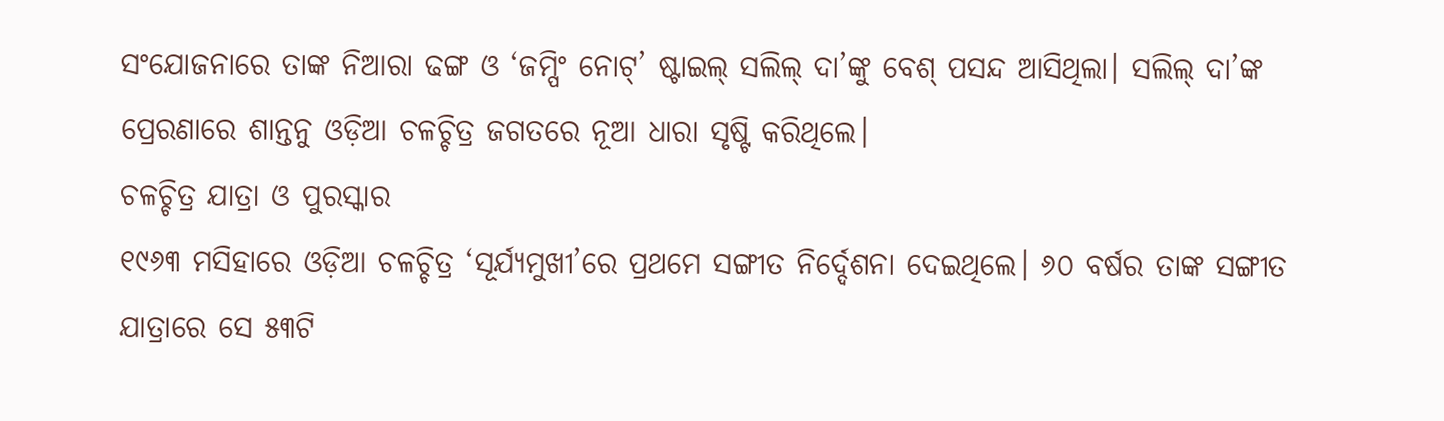ସଂଯୋଜନାରେ ତାଙ୍କ ନିଆରା ଢଙ୍ଗ ଓ ‘ଜମ୍ପିଂ ନୋଟ୍’ ଷ୍ଟାଇଲ୍ ସଲିଲ୍ ଦା’ଙ୍କୁ ବେଶ୍ ପସନ୍ଦ ଆସିଥିଲା। ସଲିଲ୍ ଦା’ଙ୍କ ପ୍ରେରଣାରେ ଶାନ୍ତନୁ ଓଡ଼ିଆ ଚଳଚ୍ଚିତ୍ର ଜଗତରେ ନୂଆ ଧାରା ସୃଷ୍ଟି କରିଥିଲେ।
ଚଳଚ୍ଚିତ୍ର ଯାତ୍ରା ଓ ପୁରସ୍କାର
୧୯୬୩ ମସିହାରେ ଓଡ଼ିଆ ଚଳଚ୍ଚିତ୍ର ‘ସୂର୍ଯ୍ୟମୁଖୀ’ରେ ପ୍ରଥମେ ସଙ୍ଗୀତ ନିର୍ଦ୍ଦେଶନା ଦେଇଥିଲେ। ୬୦ ବର୍ଷର ତାଙ୍କ ସଙ୍ଗୀତ ଯାତ୍ରାରେ ସେ ୫୩ଟି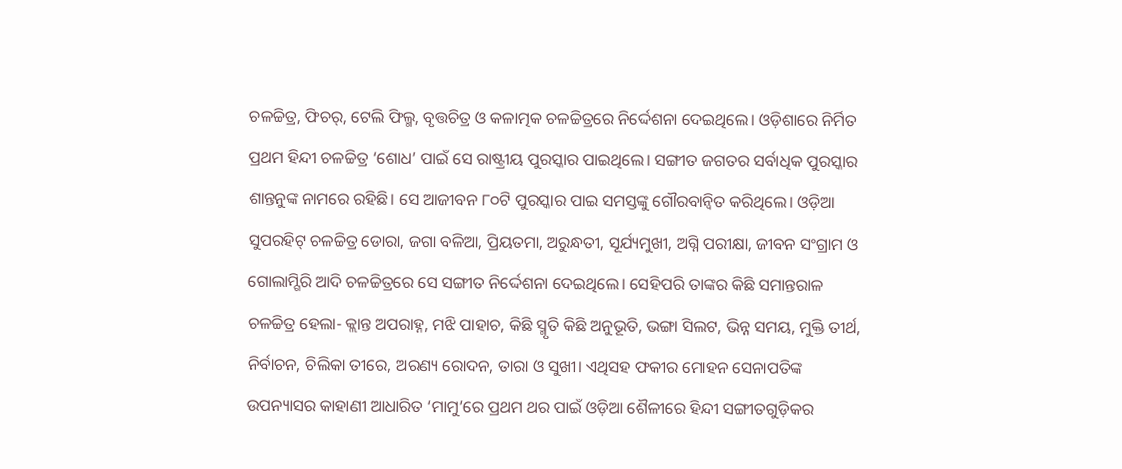ଚଳଚ୍ଚିତ୍ର, ଫିଚର୍, ଟେଲି ଫିଲ୍ମ, ବୃତ୍ତଚିତ୍ର ଓ କଳାତ୍ମକ ଚଳଚ୍ଚିତ୍ରରେ ନିର୍ଦ୍ଦେଶନା ଦେଇଥିଲେ। ଓଡ଼ିଶାରେ ନିର୍ମିତ ପ୍ରଥମ ହିନ୍ଦୀ ଚଳଚ୍ଚିତ୍ର ‘ଶୋଧ’ ପାଇଁ ସେ ରାଷ୍ଟ୍ରୀୟ ପୁରସ୍କାର ପାଇଥିଲେ। ସଙ୍ଗୀତ ଜଗତର ସର୍ବାଧିକ ପୁରସ୍କାର ଶାନ୍ତନୁଙ୍କ ନାମରେ ରହିଛି। ସେ ଆଜୀବନ ୮୦ଟି ପୁରସ୍କାର ପାଇ ସମସ୍ତଙ୍କୁ ଗୌରବାନ୍ବିତ କରିଥିଲେ। ଓଡ଼ିଆ ସୁପରହିଟ୍ ଚଳଚ୍ଚିତ୍ର ଡୋରା, ଜଗା ବଳିଆ, ପ୍ରିୟତମା, ଅରୁନ୍ଧତୀ, ସୂର୍ଯ୍ୟମୁଖୀ, ଅଗ୍ନି ପରୀକ୍ଷା, ଜୀବନ ସଂଗ୍ରାମ ଓ ଗୋଲାମ୍ଗିରି ଆଦି ଚଳଚ୍ଚିତ୍ରରେ ସେ ସଙ୍ଗୀତ ନିର୍ଦ୍ଦେଶନା ଦେଇଥିଲେ। ସେହିପରି ତାଙ୍କର କିଛି ସମାନ୍ତରାଳ ଚଳଚ୍ଚିତ୍ର ହେଲା- କ୍ଲାନ୍ତ ଅପରାହ୍ନ, ମଝି ପାହାଚ, କିଛି ସ୍ମୃତି କିଛି ଅନୁଭୂତି, ଭଙ୍ଗା ସିଲଟ, ଭିନ୍ନ ସମୟ, ମୁକ୍ତି ତୀର୍ଥ, ନିର୍ବାଚନ, ଚିଲିକା ତୀରେ, ଅରଣ୍ୟ ରୋଦନ, ତାରା ଓ ସୁଖୀ। ଏଥିସହ ଫକୀର ମୋହନ ସେନାପତିଙ୍କ ଉପନ୍ୟାସର କାହାଣୀ ଆଧାରିତ ‘ମାମୁ’ରେ ପ୍ରଥମ ଥର ପାଇଁ ଓଡ଼ିଆ ଶୈଳୀରେ ହିନ୍ଦୀ ସଙ୍ଗୀତଗୁଡ଼ିକର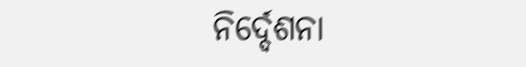ନିର୍ଦ୍ଦେଶନା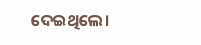ଦେଇଥିଲେ।